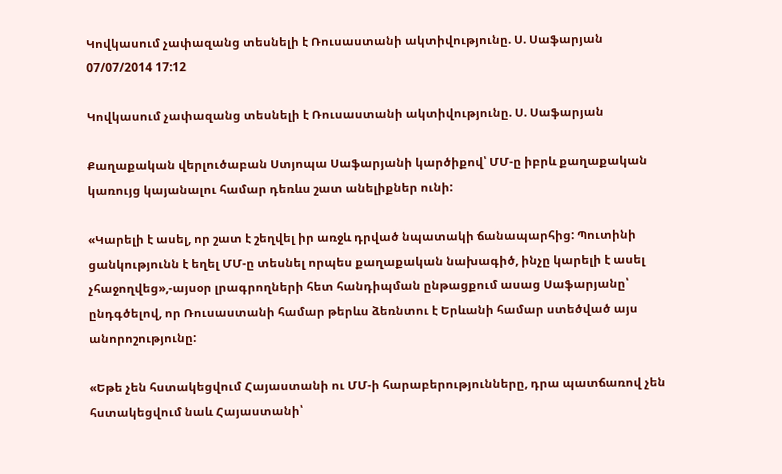Կովկասում չափազանց տեսնելի է Ռուսաստանի ակտիվությունը. Ս. Սաֆարյան
07/07/2014 17:12

Կովկասում չափազանց տեսնելի է Ռուսաստանի ակտիվությունը. Ս. Սաֆարյան

Քաղաքական վերլուծաբան Ստյոպա Սաֆարյանի կարծիքով՝ ՄՄ-ը իբրև քաղաքական կառույց կայանալու համար դեռևս շատ անելիքներ ունի:

«Կարելի է ասել, որ շատ է շեղվել իր առջև դրված նպատակի ճանապարհից: Պուտինի ցանկությունն է եղել ՄՄ-ը տեսնել որպես քաղաքական նախագիծ, ինչը կարելի է ասել չհաջողվեց»,-այսօր լրագրողների հետ հանդիպման ընթացքում ասաց Սաֆարյանը՝ ընդգծելով, որ Ռուսաստանի համար թերևս ձեռնտու է Երևանի համար ստեծված այս անորոշությունը:

«Եթե չեն հստակեցվում Հայաստանի ու ՄՄ-ի հարաբերությունները, դրա պատճառով չեն հստակեցվում նաև Հայաստանի՝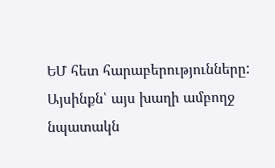ԵՄ հետ հարաբերությունները: Այսինքն՝ այս խաղի ամբողջ նպատակն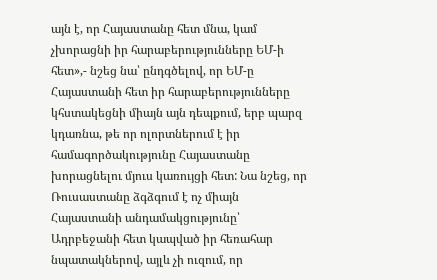այն է, որ Հայաստանը հետ մնա, կամ չխորացնի իր հարաբերությունները ԵՄ-ի հետ»,- նշեց նա՝ ընդգծելով, որ ԵՄ-ը Հայաստանի հետ իր հարաբերությունները կհստակեցնի միայն այն դեպքում, երբ պարզ կդառնա, թե որ ոլորտներում է իր համագործակությունը Հայաստանը խորացնելու մյուս կառույցի հետ: Նա նշեց, որ Ռուսաստանը ձգձգում է ոչ միայն Հայաստանի անդամակցությունը՝ Ադրբեջանի հետ կապված իր հեռահար նպատակներով, այլև չի ուզում, որ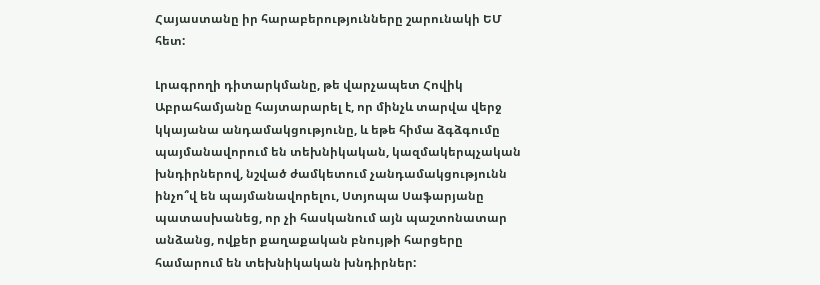Հայաստանը իր հարաբերությունները շարունակի ԵՄ հետ:

Լրագրողի դիտարկմանը, թե վարչապետ Հովիկ Աբրահամյանը հայտարարել է, որ մինչև տարվա վերջ կկայանա անդամակցությունը, և եթե հիմա ձգձգումը պայմանավորում են տեխնիկական, կազմակերպչական խնդիրներով, նշված ժամկետում չանդամակցությունն ինչո՞վ են պայմանավորելու, Ստյոպա Սաֆարյանը պատասխանեց, որ չի հասկանում այն պաշտոնատար անձանց, ովքեր քաղաքական բնույթի հարցերը համարում են տեխնիկական խնդիրներ: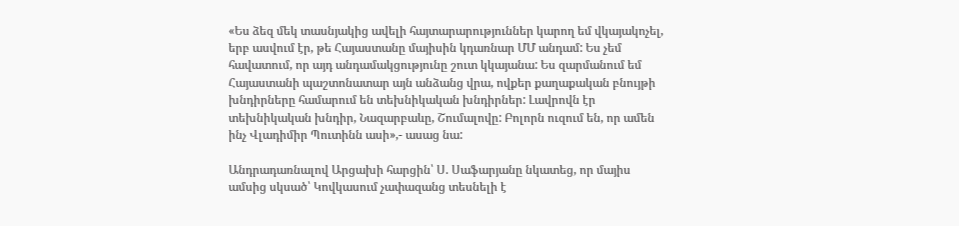«Ես ձեզ մեկ տասնյակից ավելի հայտարարություններ կարող եմ վկայակոչել, երբ ասվում էր, թե Հայաստանը մայիսին կդառնար ՄՄ անդամ: Ես չեմ հավատում, որ այդ անդամակցությունը շուտ կկայանա: Ես զարմանում եմ Հայաստանի պաշտոնատար այն անձանց վրա, ովքեր քաղաքական բնույթի խնդիրները համարում են տեխնիկական խնդիրներ: Լավրովն էր տեխնիկական խնդիր, Նազարբաևը, Շումալովը: Բոլորն ուզում են, որ ամեն ինչ Վլադիմիր Պուտինն ասի»,- ասաց նա:

Անդրադառնալով Արցախի հարցին՝ Ս. Սաֆարյանը նկատեց, որ մայիս ամսից սկսած՝ Կովկասում չափազանց տեսնելի է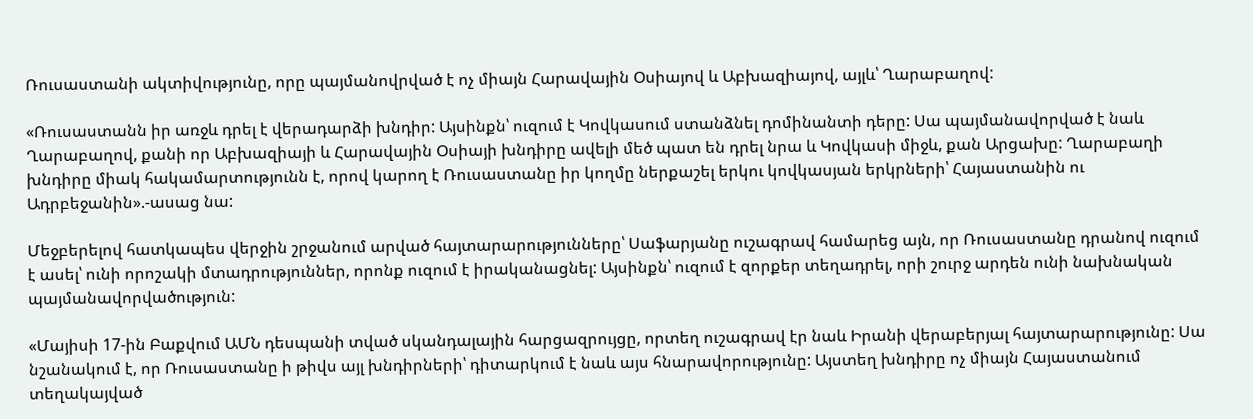Ռուսաստանի ակտիվությունը, որը պայմանովրված է ոչ միայն Հարավային Օսիայով և Աբխազիայով, այլև՝ Ղարաբաղով:

«Ռուսաստանն իր առջև դրել է վերադարձի խնդիր: Այսինքն՝ ուզում է Կովկասում ստանձնել դոմինանտի դերը: Սա պայմանավորված է նաև Ղարաբաղով, քանի որ Աբխազիայի և Հարավային Օսիայի խնդիրը ավելի մեծ պատ են դրել նրա և Կովկասի միջև, քան Արցախը: Ղարաբաղի խնդիրը միակ հակամարտությունն է, որով կարող է Ռուսաստանը իր կողմը ներքաշել երկու կովկասյան երկրների՝ Հայաստանին ու Ադրբեջանին».-ասաց նա:

Մեջբերելով հատկապես վերջին շրջանում արված հայտարարությունները՝ Սաֆարյանը ուշագրավ համարեց այն, որ Ռուսաստանը դրանով ուզում է ասել՝ ունի որոշակի մտադրություններ, որոնք ուզում է իրականացնել: Այսինքն՝ ուզում է զորքեր տեղադրել, որի շուրջ արդեն ունի նախնական պայմանավորվածություն:

«Մայիսի 17-ին Բաքվում ԱՄՆ դեսպանի տված սկանդալային հարցազրույցը, որտեղ ուշագրավ էր նաև Իրանի վերաբերյալ հայտարարությունը: Սա նշանակում է, որ Ռուսաստանը ի թիվս այլ խնդիրների՝ դիտարկում է նաև այս հնարավորությունը: Այստեղ խնդիրը ոչ միայն Հայաստանում տեղակայված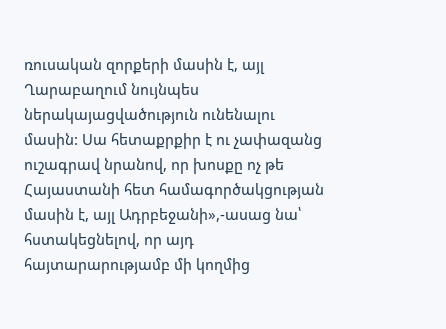ռուսական զորքերի մասին է, այլ Ղարաբաղում նույնպես ներակայացվածություն ունենալու մասին: Սա հետաքրքիր է ու չափազանց ուշագրավ նրանով, որ խոսքը ոչ թե Հայաստանի հետ համագործակցության մասին է, այլ Ադրբեջանի»,-ասաց նա՝ հստակեցնելով, որ այդ հայտարարությամբ մի կողմից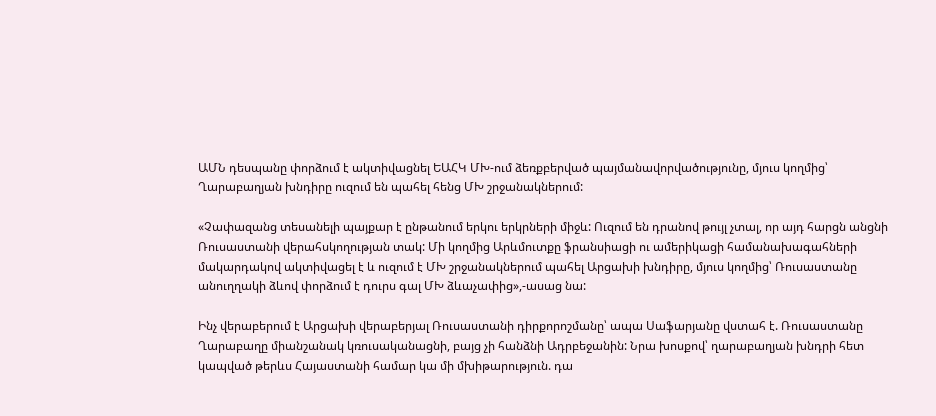ԱՄՆ դեսպանը փորձում է ակտիվացնել ԵԱՀԿ ՄԽ-ում ձեռքբերված պայմանավորվածությունը, մյուս կողմից՝ Ղարաբաղյան խնդիրը ուզում են պահել հենց ՄԽ շրջանակներում:

«Չափազանց տեսանելի պայքար է ընթանում երկու երկրների միջև: Ուզում են դրանով թույլ չտալ, որ այդ հարցն անցնի Ռուսաստանի վերահսկողության տակ: Մի կողմից Արևմուտքը ֆրանսիացի ու ամերիկացի համանախագահների մակարդակով ակտիվացել է և ուզում է ՄԽ շրջանակներում պահել Արցախի խնդիրը, մյուս կողմից՝ Ռուսաստանը անուղղակի ձևով փորձում է դուրս գալ ՄԽ ձևաչափից»,-ասաց նա:

Ինչ վերաբերում է Արցախի վերաբերյալ Ռուսաստանի դիրքորոշմանը՝ ապա Սաֆարյանը վստահ է. Ռուսաստանը Ղարաբաղը միանշանակ կռուսականացնի, բայց չի հանձնի Ադրբեջանին: Նրա խոսքով՝ ղարաբաղյան խնդրի հետ կապված թերևս Հայաստանի համար կա մի մխիթարություն. դա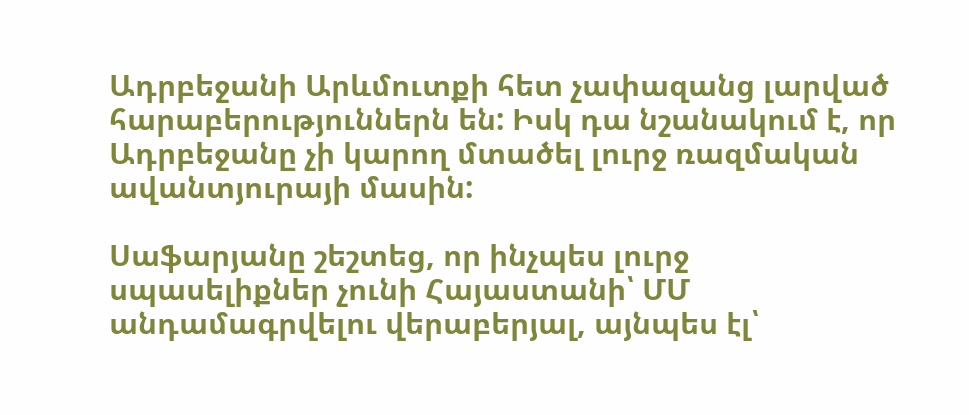Ադրբեջանի Արևմուտքի հետ չափազանց լարված հարաբերություններն են: Իսկ դա նշանակում է, որ Ադրբեջանը չի կարող մտածել լուրջ ռազմական ավանտյուրայի մասին:

Սաֆարյանը շեշտեց, որ ինչպես լուրջ սպասելիքներ չունի Հայաստանի՝ ՄՄ անդամագրվելու վերաբերյալ, այնպես էլ՝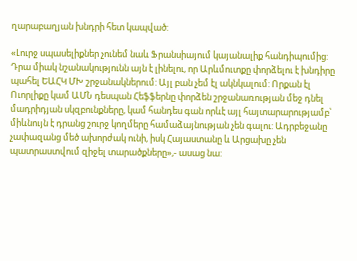ղարաբաղյան խնդրի հետ կապված:

«Լուրջ սպասելիքներ չունեմ նաև Ֆրանսիայում կայանալիք հանդիպումից: Դրա միակ նշանակությունն այն է լինելու, որ Արևմուտքը փորձելու է խնդիրը պահել ԵԱՀԿ ՄԽ շրջանակներում: Այլ բան չեմ էլ ակնկալում: Որքան էլ Ուորլիքը կամ ԱՄՆ դեսպան Հեֆֆերնը փորձեն շրջանառության մեջ դնել մադրիդյան սկզբունքները, կամ հանդես գան որևէ այլ հայտարարությամբ՝ միևնույն է դրանց շուրջ կողմերը համաձայնության չեն գալու: Ադրբեջանը չափազանց մեծ ախորժակ ունի, իսկ Հայաստանը և Արցախը չեն պատրաստվում զիջել տարածքները»,- ասաց նա: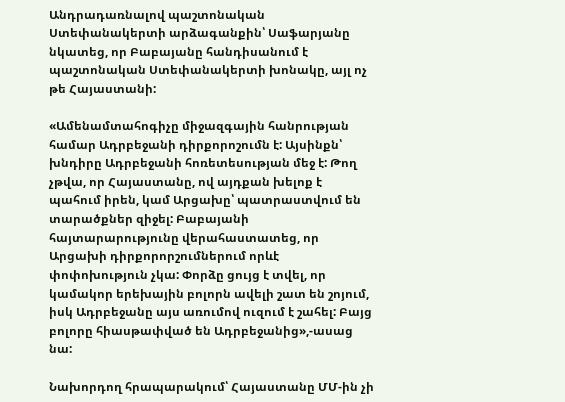Անդրադառնալով պաշտոնական Ստեփանակերտի արձագանքին՝ Սաֆարյանը նկատեց, որ Բաբայանը հանդիսանում է պաշտոնական Ստեփանակերտի խոնակը, այլ ոչ թե Հայաստանի:

«Ամենամտահոգիչը միջազգային հանրության համար Ադրբեջանի դիրքորոշումն է: Այսինքն՝ խնդիրը Ադրբեջանի հոռետեսության մեջ է: Թող չթվա, որ Հայաստանը, ով այդքան խելոք է պահում իրեն, կամ Արցախը՝ պատրաստվում են տարածքներ զիջել: Բաբայանի հայտարարությունը վերահաստատեց, որ Արցախի դիրքորորշումներում որևէ փոփոխություն չկա: Փորձը ցույց է տվել, որ կամակոր երեխային բոլորն ավելի շատ են շոյում, իսկ Ադրբեջանը այս առումով ուզում է շահել: Բայց բոլորը հիասթափված են Ադրբեջանից»,-ասաց նա:

Նախորդող հրապարակում՝ Հայաստանը ՄՄ-ին չի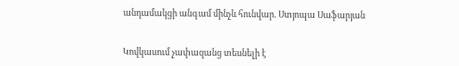անդամակցի անգամ մինչև հունվար. Ստյոպա Սաֆարյան


Կովկասում չափազանց տեսնելի է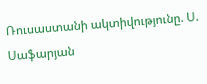Ռուսաստանի ակտիվությունը. Ս. Սաֆարյան